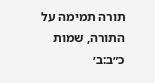תורה תמימה על התורה, שמות כ״ב:ב׳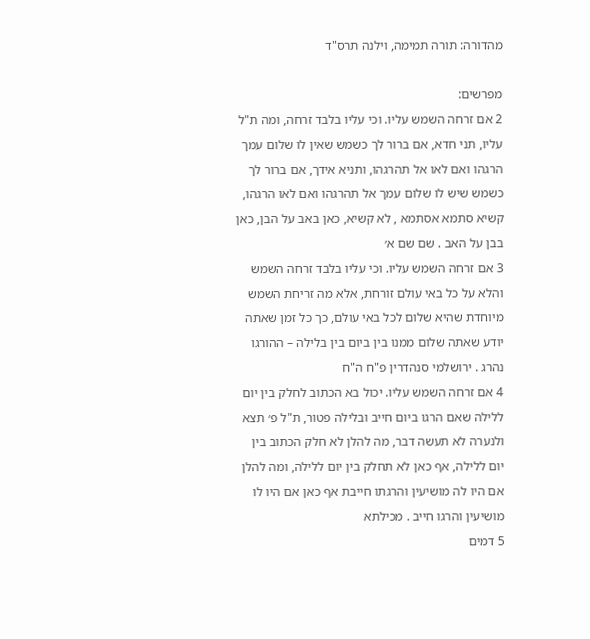מהדורה: תורה תמימה, וילנה תרס"ד

מפרשים:
2 אם זרחה השמש עליו. וכי עליו בלבד זרחה, ומה ת"ל עליו, תני חדא, אם ברור לך כשמש שאין לו שלום עמך הרגהו ואם לאו אל תהרגהו, ותניא אידך, אם ברור לך כשמש שיש לו שלום עמך אל תהרגהו ואם לאו הרגהו, קשיא סתמא אסתמא , לא קשיא, כאן באב על הבן, כאן בבן על האב . שם שם א׳
3 אם זרחה השמש עליו. וכי עליו בלבד זרחה השמש והלא על כל באי עולם זורחת, אלא מה זריחת השמש מיוחדת שהיא שלום לכל באי עולם, כך כל זמן שאתה יודע שאתה שלום ממנו בין ביום בין בלילה – ההורגו נהרג . ירושלמי סנהדרין פ"ח ה"ח
4 אם זרחה השמש עליו. יכול בא הכתוב לחלק בין יום ללילה שאם הרגו ביום חייב ובלילה פטור, ת"ל פ׳ תצא ולנערה לא תעשה דבר, מה להלן לא חלק הכתוב בין יום ללילה, אף כאן לא תחלק בין יום ללילה, ומה להלן אם היו לה מושיעין והרגתו חייבת אף כאן אם היו לו מושיעין והרגו חייב . מכילתא
5 דמים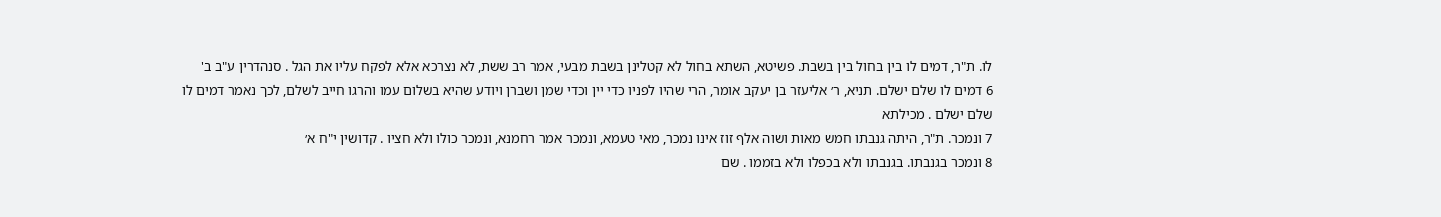לו. ת"ר, דמים לו בין בחול בין בשבת. פשיטא, השתא בחול לא קטלינן בשבת מבעי, אמר רב ששת, לא נצרכא אלא לפקח עליו את הגל . סנהדרין ע"ב ב'
6 דמים לו שלם ישלם. תניא, ר׳ אליעזר בן יעקב אומר, הרי שהיו לפניו כדי יין וכדי שמן ושברן ויודע שהיא בשלום עמו והרגו חייב לשלם, לכך נאמר דמים לו שלם ישלם . מכילתא
7 ונמכר. ת"ר, היתה גנבתו חמש מאות ושוה אלף זוז אינו נמכר, מאי טעמא, ונמכר אמר רחמנא, ונמכר כולו ולא חציו . קדושין י"ח א׳
8 ונמכר בגנבתו. בגנבתו ולא בכפלו ולא בזממו . שם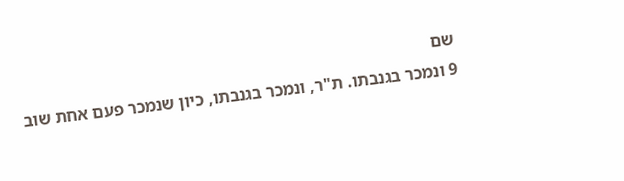שם
9 ונמכר בגנבתו. ת"ר, ונמכר בגנבתו, כיון שנמכר פעם אחת שוב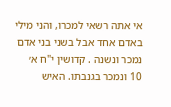אי אתה רשאי למכרו, והני מילי באדם אחד אבל בשני בני אדם נמכר ונשנה . קדושין י"ח א׳
10 ונמכר בגנבתו. האיש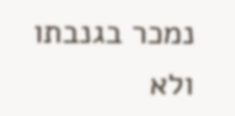נמכר בגנבתו ולא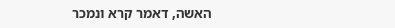האשה, דאמר קרא ונמכר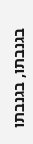בגנבתו, בגנבתו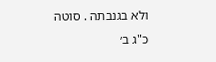ולא בגנבתה . סוטה כ"ג ב׳